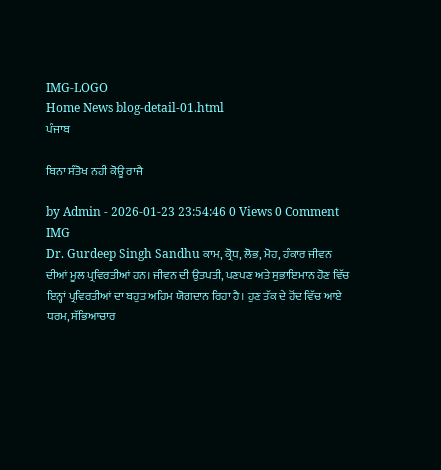IMG-LOGO
Home News blog-detail-01.html
ਪੰਜਾਬ

ਬਿਨਾ ਸੰਤੋਖ ਨਹੀ ਕੋਊ ਰਾਜੈ

by Admin - 2026-01-23 23:54:46 0 Views 0 Comment
IMG
Dr. Gurdeep Singh Sandhu ਕਾਮ, ਕ੍ਰੋਧ, ਲੋਭ, ਮੋਹ, ਹੰਕਾਰ ਜੀਵਨ ਦੀਆਂ ਮੂਲ ਪ੍ਰਵਿਰਤੀਆਂ ਹਨ। ਜੀਵਨ ਦੀ ਉਤਪਤੀ, ਪਣਪਣ ਅਤੇ ਸੁਭਾਇਮਾਨ ਹੋਣ ਵਿੱਚ ਇਨ੍ਹਾਂ ਪ੍ਰਵਿਰਤੀਆਂ ਦਾ ਬਹੁਤ ਅਹਿਮ ਯੋਗਦਾਨ ਰਿਹਾ ਹੈ। ਹੁਣ ਤੱਕ ਦੇ ਹੋਂਦ ਵਿੱਚ ਆਏ ਧਰਮ, ਸੱਭਿਆਚਾਰ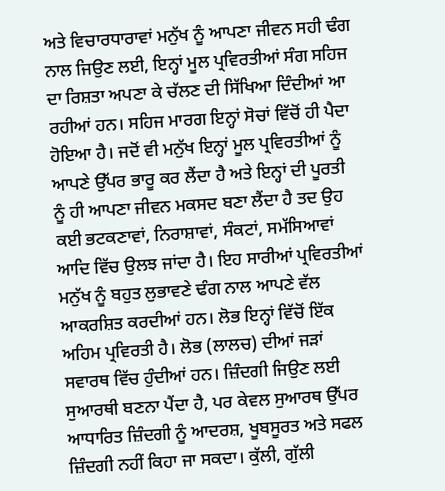ਅਤੇ ਵਿਚਾਰਧਾਰਾਵਾਂ ਮਨੁੱਖ ਨੂੰ ਆਪਣਾ ਜੀਵਨ ਸਹੀ ਢੰਗ ਨਾਲ ਜਿਉਣ ਲਈ, ਇਨ੍ਹਾਂ ਮੂਲ ਪ੍ਰਵਿਰਤੀਆਂ ਸੰਗ ਸਹਿਜ ਦਾ ਰਿਸ਼ਤਾ ਅਪਣਾ ਕੇ ਚੱਲਣ ਦੀ ਸਿੱਖਿਆ ਦਿੰਦੀਆਂ ਆ ਰਹੀਆਂ ਹਨ। ਸਹਿਜ ਮਾਰਗ ਇਨ੍ਹਾਂ ਸੋਚਾਂ ਵਿੱਚੋਂ ਹੀ ਪੈਦਾ ਹੋਇਆ ਹੈ। ਜਦੋਂ ਵੀ ਮਨੁੱਖ ਇਨ੍ਹਾਂ ਮੂਲ ਪ੍ਰਵਿਰਤੀਆਂ ਨੂੰ ਆਪਣੇ ਉੱਪਰ ਭਾਰੂ ਕਰ ਲੈਂਦਾ ਹੈ ਅਤੇ ਇਨ੍ਹਾਂ ਦੀ ਪੂਰਤੀ ਨੂੰ ਹੀ ਆਪਣਾ ਜੀਵਨ ਮਕਸਦ ਬਣਾ ਲੈਂਦਾ ਹੈ ਤਦ ਉਹ ਕਈ ਭਟਕਣਾਵਾਂ, ਨਿਰਾਸ਼ਾਵਾਂ, ਸੰਕਟਾਂ, ਸਮੱਸਿਆਵਾਂ ਆਦਿ ਵਿੱਚ ਉਲਝ ਜਾਂਦਾ ਹੈ। ਇਹ ਸਾਰੀਆਂ ਪ੍ਰਵਿਰਤੀਆਂ ਮਨੁੱਖ ਨੂੰ ਬਹੁਤ ਲੁਭਾਵਣੇ ਢੰਗ ਨਾਲ ਆਪਣੇ ਵੱਲ ਆਕਰਸ਼ਿਤ ਕਰਦੀਆਂ ਹਨ। ਲੋਭ ਇਨ੍ਹਾਂ ਵਿੱਚੋਂ ਇੱਕ ਅਹਿਮ ਪ੍ਰਵਿਰਤੀ ਹੈ। ਲੋਭ (ਲਾਲਚ) ਦੀਆਂ ਜੜਾਂ ਸਵਾਰਥ ਵਿੱਚ ਹੁੰਦੀਆਂ ਹਨ। ਜ਼ਿੰਦਗੀ ਜਿਉਣ ਲਈ ਸੁਆਰਥੀ ਬਣਨਾ ਪੈਂਦਾ ਹੈ, ਪਰ ਕੇਵਲ ਸੁਆਰਥ ਉੱਪਰ ਆਧਾਰਿਤ ਜ਼ਿੰਦਗੀ ਨੂੰ ਆਦਰਸ਼, ਖੂਬਸੂਰਤ ਅਤੇ ਸਫਲ ਜ਼ਿੰਦਗੀ ਨਹੀਂ ਕਿਹਾ ਜਾ ਸਕਦਾ। ਕੁੱਲੀ, ਗੁੱਲੀ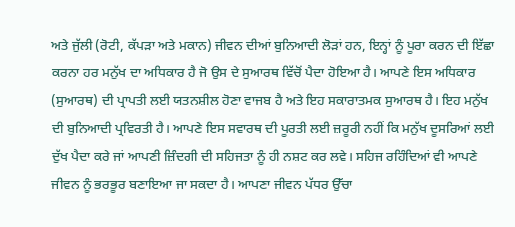ਅਤੇ ਜੁੱਲੀ (ਰੋਟੀ, ਕੱਪੜਾ ਅਤੇ ਮਕਾਨ) ਜੀਵਨ ਦੀਆਂ ਬੁਨਿਆਦੀ ਲੋੜਾਂ ਹਨ, ਇਨ੍ਹਾਂ ਨੂੰ ਪੂਰਾ ਕਰਨ ਦੀ ਇੱਛਾ ਕਰਨਾ ਹਰ ਮਨੁੱਖ ਦਾ ਅਧਿਕਾਰ ਹੈ ਜੋ ਉਸ ਦੇ ਸੁਆਰਥ ਵਿੱਚੋਂ ਪੈਦਾ ਹੋਇਆ ਹੈ। ਆਪਣੇ ਇਸ ਅਧਿਕਾਰ (ਸੁਆਰਥ) ਦੀ ਪ੍ਰਾਪਤੀ ਲਈ ਯਤਨਸ਼ੀਲ ਹੋਣਾ ਵਾਜਬ ਹੈ ਅਤੇ ਇਹ ਸਕਾਰਾਤਮਕ ਸੁਆਰਥ ਹੈ। ਇਹ ਮਨੁੱਖ ਦੀ ਬੁਨਿਆਦੀ ਪ੍ਰਵਿਰਤੀ ਹੈ। ਆਪਣੇ ਇਸ ਸਵਾਰਥ ਦੀ ਪੂਰਤੀ ਲਈ ਜ਼ਰੂਰੀ ਨਹੀਂ ਕਿ ਮਨੁੱਖ ਦੂਸਰਿਆਂ ਲਈ ਦੁੱਖ ਪੈਦਾ ਕਰੇ ਜਾਂ ਆਪਣੀ ਜ਼ਿੰਦਗੀ ਦੀ ਸਹਿਜਤਾ ਨੂੰ ਹੀ ਨਸ਼ਟ ਕਰ ਲਵੇ। ਸਹਿਜ ਰਹਿੰਦਿਆਂ ਵੀ ਆਪਣੇ ਜੀਵਨ ਨੂੰ ਭਰਭੂਰ ਬਣਾਇਆ ਜਾ ਸਕਦਾ ਹੈ। ਆਪਣਾ ਜੀਵਨ ਪੱਧਰ ਉੱਚਾ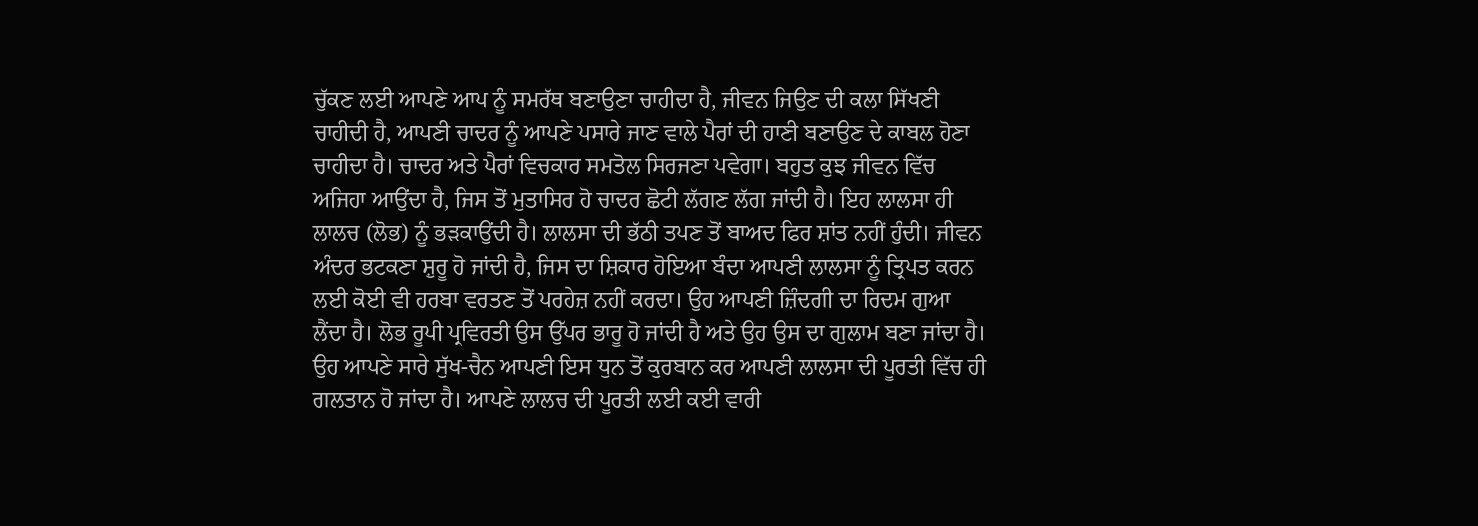ਚੁੱਕਣ ਲਈ ਆਪਣੇ ਆਪ ਨੂੰ ਸਮਰੱਥ ਬਣਾਉਣਾ ਚਾਹੀਦਾ ਹੈ, ਜੀਵਨ ਜਿਉਣ ਦੀ ਕਲਾ ਸਿੱਖਣੀ ਚਾਹੀਦੀ ਹੈ, ਆਪਣੀ ਚਾਦਰ ਨੂੰ ਆਪਣੇ ਪਸਾਰੇ ਜਾਣ ਵਾਲੇ ਪੈਰਾਂ ਦੀ ਹਾਣੀ ਬਣਾਉਣ ਦੇ ਕਾਬਲ ਹੋਣਾ ਚਾਹੀਦਾ ਹੈ। ਚਾਦਰ ਅਤੇ ਪੈਰਾਂ ਵਿਚਕਾਰ ਸਮਤੋਲ ਸਿਰਜਣਾ ਪਵੇਗਾ। ਬਹੁਤ ਕੁਝ ਜੀਵਨ ਵਿੱਚ ਅਜਿਹਾ ਆਉਂਦਾ ਹੈ, ਜਿਸ ਤੋਂ ਮੁਤਾਸਿਰ ਹੋ ਚਾਦਰ ਛੋਟੀ ਲੱਗਣ ਲੱਗ ਜਾਂਦੀ ਹੈ। ਇਹ ਲਾਲਸਾ ਹੀ ਲਾਲਚ (ਲੋਭ) ਨੂੰ ਭੜਕਾਉਂਦੀ ਹੈ। ਲਾਲਸਾ ਦੀ ਭੱਠੀ ਤਪਣ ਤੋਂ ਬਾਅਦ ਫਿਰ ਸ਼ਾਂਤ ਨਹੀਂ ਹੁੰਦੀ। ਜੀਵਨ ਅੰਦਰ ਭਟਕਣਾ ਸ਼ੁਰੂ ਹੋ ਜਾਂਦੀ ਹੈ, ਜਿਸ ਦਾ ਸ਼ਿਕਾਰ ਹੋਇਆ ਬੰਦਾ ਆਪਣੀ ਲਾਲਸਾ ਨੂੰ ਤ੍ਰਿਪਤ ਕਰਨ ਲਈ ਕੋਈ ਵੀ ਹਰਬਾ ਵਰਤਣ ਤੋਂ ਪਰਹੇਜ਼ ਨਹੀਂ ਕਰਦਾ। ਉਹ ਆਪਣੀ ਜ਼ਿੰਦਗੀ ਦਾ ਰਿਦਮ ਗੁਆ ਲੈਂਦਾ ਹੈ। ਲੋਭ ਰੂਪੀ ਪ੍ਰਵਿਰਤੀ ਉਸ ਉੱਪਰ ਭਾਰੂ ਹੋ ਜਾਂਦੀ ਹੈ ਅਤੇ ਉਹ ਉਸ ਦਾ ਗੁਲਾਮ ਬਣਾ ਜਾਂਦਾ ਹੈ। ਉਹ ਆਪਣੇ ਸਾਰੇ ਸੁੱਖ-ਚੈਨ ਆਪਣੀ ਇਸ ਧੁਨ ਤੋਂ ਕੁਰਬਾਨ ਕਰ ਆਪਣੀ ਲਾਲਸਾ ਦੀ ਪੂਰਤੀ ਵਿੱਚ ਹੀ ਗਲਤਾਨ ਹੋ ਜਾਂਦਾ ਹੈ। ਆਪਣੇ ਲਾਲਚ ਦੀ ਪੂਰਤੀ ਲਈ ਕਈ ਵਾਰੀ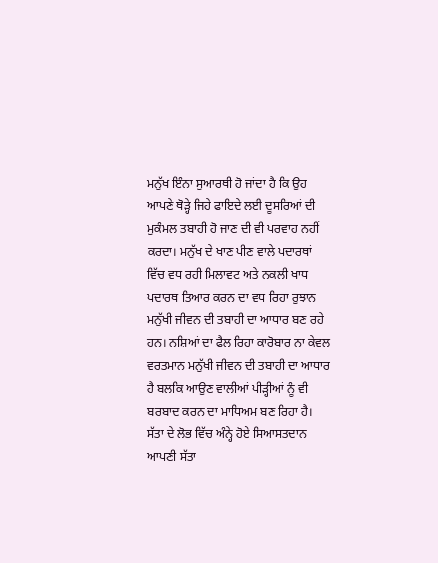ਮਨੁੱਖ ਇੰਨਾ ਸੁਆਰਥੀ ਹੋ ਜਾਂਦਾ ਹੈ ਕਿ ਉਹ ਆਪਣੇ ਥੋੜ੍ਹੇ ਜਿਹੇ ਫਾਇਦੇ ਲਈ ਦੂਸਰਿਆਂ ਦੀ ਮੁਕੰਮਲ ਤਬਾਹੀ ਹੋ ਜਾਣ ਦੀ ਵੀ ਪਰਵਾਹ ਨਹੀਂ ਕਰਦਾ। ਮਨੁੱਖ ਦੇ ਖਾਣ ਪੀਣ ਵਾਲੇ ਪਦਾਰਥਾਂ ਵਿੱਚ ਵਧ ਰਹੀ ਮਿਲਾਵਟ ਅਤੇ ਨਕਲੀ ਖਾਧ ਪਦਾਰਥ ਤਿਆਰ ਕਰਨ ਦਾ ਵਧ ਰਿਹਾ ਰੁਝਾਨ ਮਨੁੱਖੀ ਜੀਵਨ ਦੀ ਤਬਾਹੀ ਦਾ ਆਧਾਰ ਬਣ ਰਹੇ ਹਨ। ਨਸ਼ਿਆਂ ਦਾ ਫੈਲ ਰਿਹਾ ਕਾਰੋਬਾਰ ਨਾ ਕੇਵਲ ਵਰਤਮਾਨ ਮਨੁੱਖੀ ਜੀਵਨ ਦੀ ਤਬਾਹੀ ਦਾ ਆਧਾਰ ਹੈ ਬਲਕਿ ਆਉਣ ਵਾਲੀਆਂ ਪੀੜ੍ਹੀਆਂ ਨੂੰ ਵੀ ਬਰਬਾਦ ਕਰਨ ਦਾ ਮਾਧਿਅਮ ਬਣ ਰਿਹਾ ਹੈ। ਸੱਤਾ ਦੇ ਲੋਭ ਵਿੱਚ ਅੰਨ੍ਹੇ ਹੋਏ ਸਿਆਸਤਦਾਨ ਆਪਣੀ ਸੱਤਾ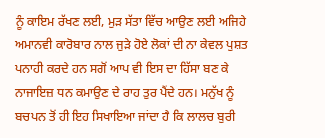ਨੂੰ ਕਾਇਮ ਰੱਖਣ ਲਈ, ਮੁੜ ਸੱਤਾ ਵਿੱਚ ਆਉਣ ਲਈ ਅਜਿਹੇ ਅਮਾਨਵੀ ਕਾਰੋਬਾਰ ਨਾਲ ਜੁੜੇ ਹੋਏ ਲੋਕਾਂ ਦੀ ਨਾ ਕੇਵਲ ਪੁਸ਼ਤ ਪਨਾਹੀ ਕਰਦੇ ਹਨ ਸਗੋਂ ਆਪ ਵੀ ਇਸ ਦਾ ਹਿੱਸਾ ਬਣ ਕੇ ਨਾਜਾਇਜ਼ ਧਨ ਕਮਾਉਣ ਦੇ ਰਾਹ ਤੁਰ ਪੈਂਦੇ ਹਨ। ਮਨੁੱਖ ਨੂੰ ਬਚਪਨ ਤੋਂ ਹੀ ਇਹ ਸਿਖਾਇਆ ਜਾਂਦਾ ਹੈ ਕਿ ਲਾਲਚ ਬੁਰੀ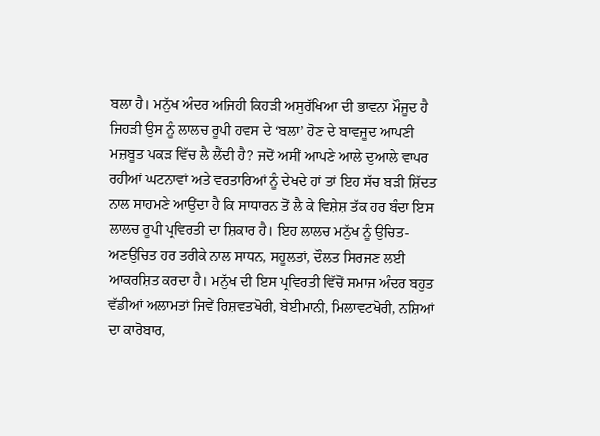ਬਲਾ ਹੈ। ਮਨੁੱਖ ਅੰਦਰ ਅਜਿਹੀ ਕਿਹੜੀ ਅਸੁਰੱਖਿਆ ਦੀ ਭਾਵਨਾ ਮੌਜੂਦ ਹੈ ਜਿਹੜੀ ਉਸ ਨੂੰ ਲਾਲਚ ਰੂਪੀ ਹਵਸ ਦੇ ‘ਬਲਾ’ ਹੋਣ ਦੇ ਬਾਵਜੂਦ ਆਪਣੀ ਮਜ਼ਬੂਤ ਪਕੜ ਵਿੱਚ ਲੈ ਲੈਂਦੀ ਹੈ? ਜਦੋਂ ਅਸੀਂ ਆਪਣੇ ਆਲੇ ਦੁਆਲੇ ਵਾਪਰ ਰਹੀਆਂ ਘਟਨਾਵਾਂ ਅਤੇ ਵਰਤਾਰਿਆਂ ਨੂੰ ਦੇਖਦੇ ਹਾਂ ਤਾਂ ਇਹ ਸੱਚ ਬੜੀ ਸ਼ਿੱਦਤ ਨਾਲ ਸਾਹਮਣੇ ਆਉਂਦਾ ਹੈ ਕਿ ਸਾਧਾਰਨ ਤੋਂ ਲੈ ਕੇ ਵਿਸ਼ੇਸ਼ ਤੱਕ ਹਰ ਬੰਦਾ ਇਸ ਲਾਲਚ ਰੂਪੀ ਪ੍ਰਵਿਰਤੀ ਦਾ ਸ਼ਿਕਾਰ ਹੈ। ਇਹ ਲਾਲਚ ਮਨੁੱਖ ਨੂੰ ਉਚਿਤ- ਅਣਉਚਿਤ ਹਰ ਤਰੀਕੇ ਨਾਲ ਸਾਧਨ, ਸਹੂਲਤਾਂ, ਦੌਲਤ ਸਿਰਜਣ ਲਈ ਆਕਰਸ਼ਿਤ ਕਰਦਾ ਹੈ। ਮਨੁੱਖ ਦੀ ਇਸ ਪ੍ਰਵਿਰਤੀ ਵਿੱਚੋਂ ਸਮਾਜ ਅੰਦਰ ਬਹੁਤ ਵੱਡੀਆਂ ਅਲਾਮਤਾਂ ਜਿਵੇਂ ਰਿਸ਼ਵਤਖੋਰੀ, ਬੇਈਮਾਨੀ, ਮਿਲਾਵਟਖੋਰੀ, ਨਸ਼ਿਆਂ ਦਾ ਕਾਰੋਬਾਰ,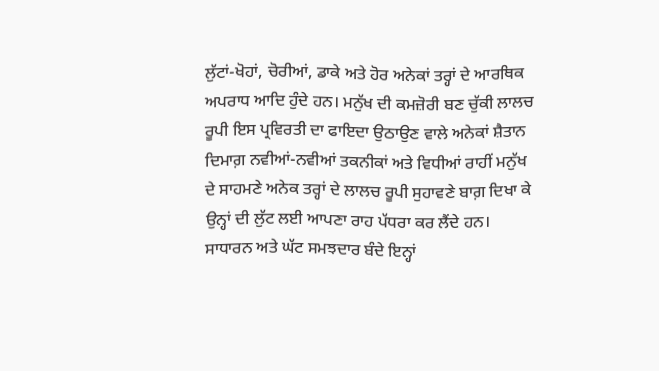ਲੁੱਟਾਂ-ਖੋਹਾਂ, ਚੋਰੀਆਂ, ਡਾਕੇ ਅਤੇ ਹੋਰ ਅਨੇਕਾਂ ਤਰ੍ਹਾਂ ਦੇ ਆਰਥਿਕ ਅਪਰਾਧ ਆਦਿ ਹੁੰਦੇ ਹਨ। ਮਨੁੱਖ ਦੀ ਕਮਜ਼ੋਰੀ ਬਣ ਚੁੱਕੀ ਲਾਲਚ ਰੂਪੀ ਇਸ ਪ੍ਰਵਿਰਤੀ ਦਾ ਫਾਇਦਾ ਉਠਾਉਣ ਵਾਲੇ ਅਨੇਕਾਂ ਸ਼ੈਤਾਨ ਦਿਮਾਗ਼ ਨਵੀਆਂ-ਨਵੀਆਂ ਤਕਨੀਕਾਂ ਅਤੇ ਵਿਧੀਆਂ ਰਾਹੀਂ ਮਨੁੱਖ ਦੇ ਸਾਹਮਣੇ ਅਨੇਕ ਤਰ੍ਹਾਂ ਦੇ ਲਾਲਚ ਰੂਪੀ ਸੁਹਾਵਣੇ ਬਾਗ਼ ਦਿਖਾ ਕੇ ਉਨ੍ਹਾਂ ਦੀ ਲੁੱਟ ਲਈ ਆਪਣਾ ਰਾਹ ਪੱਧਰਾ ਕਰ ਲੈਂਦੇ ਹਨ। ਸਾਧਾਰਨ ਅਤੇ ਘੱਟ ਸਮਝਦਾਰ ਬੰਦੇ ਇਨ੍ਹਾਂ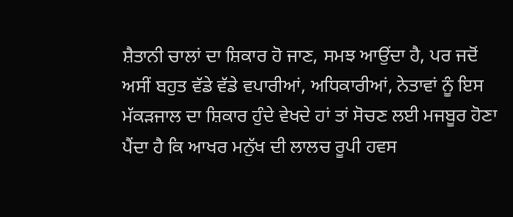ਸ਼ੈਤਾਨੀ ਚਾਲਾਂ ਦਾ ਸ਼ਿਕਾਰ ਹੋ ਜਾਣ, ਸਮਝ ਆਉਂਦਾ ਹੈ, ਪਰ ਜਦੋਂ ਅਸੀਂ ਬਹੁਤ ਵੱਡੇ ਵੱਡੇ ਵਪਾਰੀਆਂ, ਅਧਿਕਾਰੀਆਂ, ਨੇਤਾਵਾਂ ਨੂੰ ਇਸ ਮੱਕੜਜਾਲ ਦਾ ਸ਼ਿਕਾਰ ਹੁੰਦੇ ਵੇਖਦੇ ਹਾਂ ਤਾਂ ਸੋਚਣ ਲਈ ਮਜਬੂਰ ਹੋਣਾ ਪੈਂਦਾ ਹੈ ਕਿ ਆਖਰ ਮਨੁੱਖ ਦੀ ਲਾਲਚ ਰੂਪੀ ਹਵਸ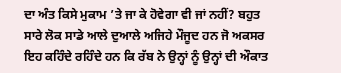ਦਾ ਅੰਤ ਕਿਸੇ ਮੁਕਾਮ ’ਤੇ ਜਾ ਕੇ ਹੋਵੇਗਾ ਵੀ ਜਾਂ ਨਹੀਂ? ਬਹੁਤ ਸਾਰੇ ਲੋਕ ਸਾਡੇ ਆਲੇ ਦੁਆਲੇ ਅਜਿਹੇ ਮੌਜੂਦ ਹਨ ਜੋ ਅਕਸਰ ਇਹ ਕਹਿੰਦੇ ਰਹਿੰਦੇ ਹਨ ਕਿ ਰੱਬ ਨੇ ਉਨ੍ਹਾਂ ਨੂੰ ਉਨ੍ਹਾਂ ਦੀ ਔਕਾਤ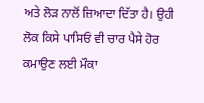ਅਤੇ ਲੋੜ ਨਾਲੋਂ ਜ਼ਿਆਦਾ ਦਿੱਤਾ ਹੈ। ਉਹੀ ਲੋਕ ਕਿਸੇ ਪਾਸਿਓਂ ਵੀ ਚਾਰ ਪੈਸੇ ਹੋਰ ਕਮਾਉਣ ਲਈ ਮੌਕਾ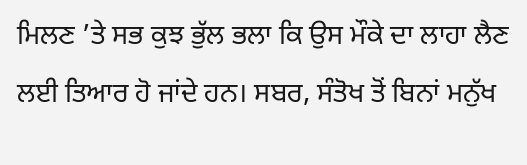ਮਿਲਣ ’ਤੇ ਸਭ ਕੁਝ ਭੁੱਲ ਭਲਾ ਕਿ ਉਸ ਮੌਕੇ ਦਾ ਲਾਹਾ ਲੈਣ ਲਈ ਤਿਆਰ ਹੋ ਜਾਂਦੇ ਹਨ। ਸਬਰ, ਸੰਤੋਖ ਤੋਂ ਬਿਨਾਂ ਮਨੁੱਖ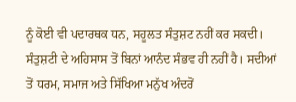ਨੂੰ ਕੋਈ ਵੀ ਪਦਾਰਥਕ ਧਨ, ਸਹੂਲਤ ਸੰਤੁਸ਼ਟ ਨਹੀਂ ਕਰ ਸਕਦੀ। ਸੰਤੁਸ਼ਟੀ ਦੇ ਅਹਿਸਾਸ ਤੋਂ ਬਿਨਾਂ ਆਨੰਦ ਸੰਭਵ ਹੀ ਨਹੀਂ ਹੈ। ਸਦੀਆਂ ਤੋਂ ਧਰਮ, ਸਮਾਜ ਅਤੇ ਸਿੱਖਿਆ ਮਨੁੱਖ ਅੰਦਰੋਂ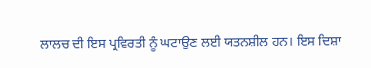ਲਾਲਚ ਦੀ ਇਸ ਪ੍ਰਵਿਰਤੀ ਨੂੰ ਘਟਾਉਣ ਲਈ ਯਤਨਸ਼ੀਲ ਹਨ। ਇਸ ਦਿਸ਼ਾ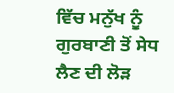ਵਿੱਚ ਮਨੁੱਖ ਨੂੰ ਗੁਰਬਾਣੀ ਤੋਂ ਸੇਧ ਲੈਣ ਦੀ ਲੋੜ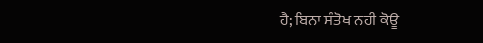ਹੈ; ਬਿਨਾ ਸੰਤੋਖ ਨਹੀ ਕੋਊ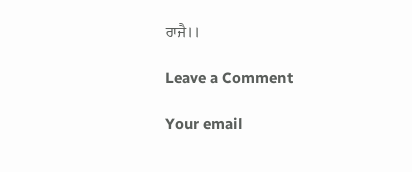ਰਾਜੈ।।

Leave a Comment

Your email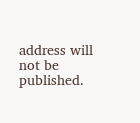address will not be published.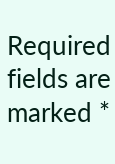Required fields are marked *